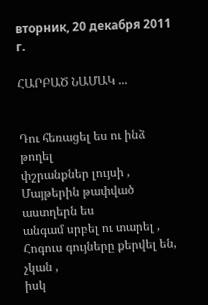вторник, 20 декабря 2011 г.

ՀԱՐԲԱԾ ՆԱՄԱԿ ...


Դու հեռացել ես ու ինձ թողել
փշրանքներ լույսի ,
Մայթերին թափված աստղերն ես
անգամ սրբել ու տարել ,
Հոգուս գույները քերվել են, չկան ,
իսկ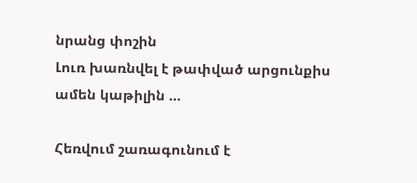նրանց փոշին
Լուռ խառնվել է թափված արցունքիս
ամեն կաթիլին ...

Հեռվում շառագունում է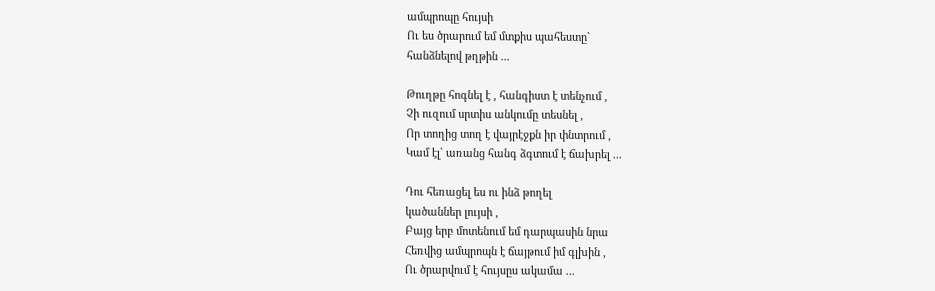ամպրոպը հույսի
Ու ես ծրարում եմ մտքիս պահեստը`
հանձնելով թղթին ...

Թուղթը հոգնել է , հանգիստ է տենչում ,
Չի ուզում սրտիս անկումը տեսնել ,
Որ տողից տող է վայրէջքն իր փնտրում ,
Կամ էլ` առանց հանգ ձգտում է ճախրել ...

Դու հեռացել ես ու ինձ թողել
կածաններ լույսի ,
Բայց երբ մոտենում եմ դարպասին նրա
Հեռվից ամպրոպն է ճայթում իմ գլխին ,
Ու ծրարվում է հույսըս ակամա ...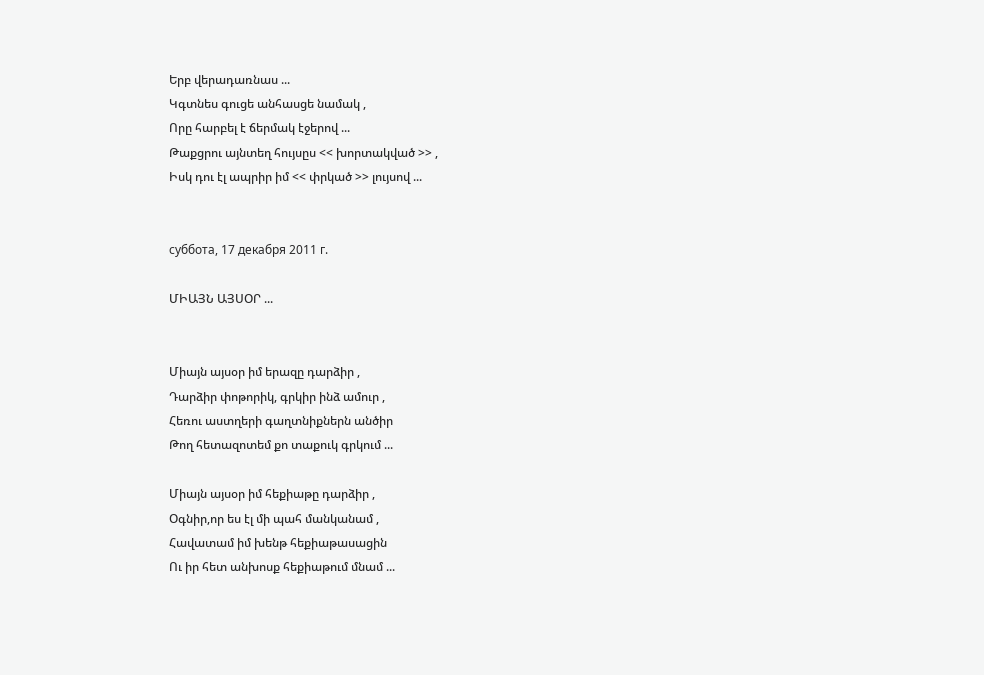Երբ վերադառնաս ...
Կգտնես գուցե անհասցե նամակ ,
Որը հարբել է ճերմակ էջերով ...
Թաքցրու այնտեղ հույսըս << խորտակված >> ,
Իսկ դու էլ ապրիր իմ << փրկած >> լույսով ...


суббота, 17 декабря 2011 г.

ՄԻԱՅՆ ԱՅՍՕՐ ...


Միայն այսօր իմ երազը դարձիր ,
Դարձիր փոթորիկ, գրկիր ինձ ամուր ,
Հեռու աստղերի գաղտնիքներն անծիր
Թող հետազոտեմ քո տաքուկ գրկում ...

Միայն այսօր իմ հեքիաթը դարձիր ,
Օգնիր,որ ես էլ մի պահ մանկանամ ,
Հավատամ իմ խենթ հեքիաթասացին
Ու իր հետ անխոսք հեքիաթում մնամ ...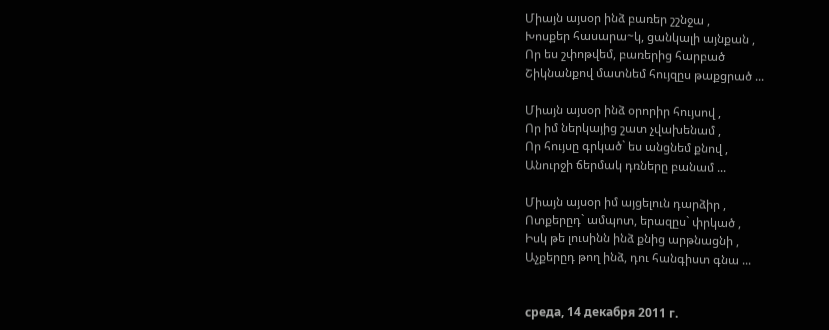Միայն այսօր ինձ բառեր շշնջա ,
Խոսքեր հասարա~կ, ցանկալի այնքան ,
Որ ես շփոթվեմ, բառերից հարբած
Շիկնանքով մատնեմ հույզըս թաքցրած ...

Միայն այսօր ինձ օրորիր հույսով ,
Որ իմ ներկայից շատ չվախենամ ,
Որ հույսը գրկած` ես անցնեմ քնով ,
Անուրջի ճերմակ դռները բանամ ...

Միայն այսօր իմ այցելուն դարձիր ,
Ոտքերըդ` ամպոտ, երազըս` փրկած ,
Իսկ թե լուսինն ինձ քնից արթնացնի ,
Աչքերըդ թող ինձ, դու հանգիստ գնա ...


среда, 14 декабря 2011 г.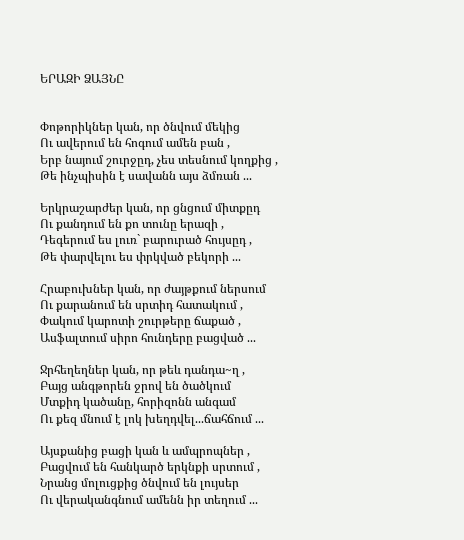ԵՐԱԶԻ ՁԱՅՆԸ


Փոթորիկներ կան, որ ծնվում մեկից
Ու ավերում են հոգում ամեն բան ,
Երբ նայում շուրջըդ, չես տեսնում կողքից ,
Թե ինչպիսին է սավանն այս ձմռան ...

Երկրաշարժեր կան, որ ցնցում միտքըդ
Ու քանդում են քո տունը երազի ,
Դեգերում ես լուռ` բարուրած հույսըդ ,
Թե փարվելու ես փրկված բեկորի ...

Հրաբուխներ կան, որ ժայթքում ներսում
Ու քարանում են սրտիդ հատակում ,
Փակում կարոտի շուրթերը ճաքած ,
Ասֆալտում սիրո հունդերը բացված ...

Ջրհեղեղներ կան, որ թեև դանդա~ղ ,
Բայց անգթորեն ջրով են ծածկում
Մտքիդ կածանը, հորիզոնն անգամ
Ու քեզ մնում է լոկ խեղդվել...ճահճում ...

Այսքանից բացի կան և ամպրոպներ ,
Բացվում են հանկարծ երկնքի սրտում ,
Նրանց մոլուցքից ծնվում են լույսեր
Ու վերականգնում ամենն իր տեղում ...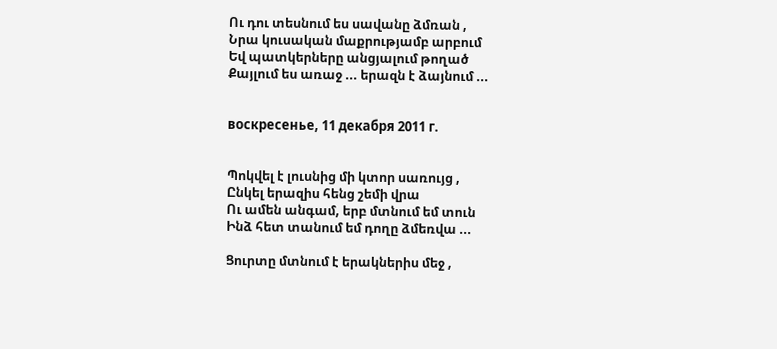Ու դու տեսնում ես սավանը ձմռան ,
Նրա կուսական մաքրությամբ արբում
Եվ պատկերները անցյալում թողած
Քայլում ես առաջ ... երազն է ձայնում ...


воскресенье, 11 декабря 2011 г.


Պոկվել է լուսնից մի կտոր սառույց ,
Ընկել երազիս հենց շեմի վրա
Ու ամեն անգամ, երբ մտնում եմ տուն
Ինձ հետ տանում եմ դողը ձմեռվա ...

Ցուրտը մտնում է երակներիս մեջ ,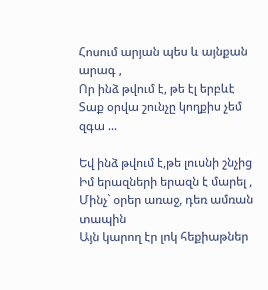Հոսում արյան պես և այնքան արագ ,
Որ ինձ թվում է, թե էլ երբևէ
Տաք օրվա շունչը կողքիս չեմ զգա ...

Եվ ինձ թվում է,թե լուսնի շնչից
Իմ երազների երազն է մարել ,
Մինչ` օրեր առաջ, դեռ ամռան տապին
Այն կարող էր լոկ հեքիաթներ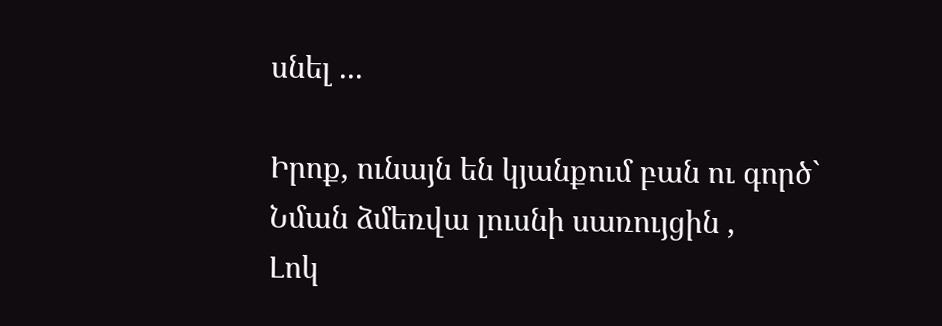սնել ...

Իրոք, ունայն են կյանքում բան ու գործ`
Նման ձմեռվա լուսնի սառույցին ,
Լոկ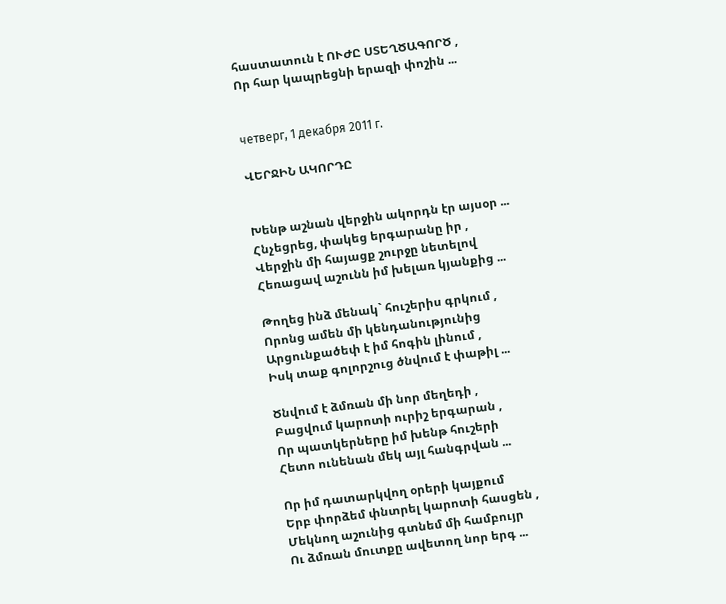հաստատուն է ՈՒԺԸ ՍՏԵՂԾԱԳՈՐԾ ,
Որ հար կապրեցնի երազի փոշին ...


четверг, 1 декабря 2011 г.

ՎԵՐՋԻՆ ԱԿՈՐԴԸ


Խենթ աշնան վերջին ակորդն էր այսօր ...
Հնչեցրեց, փակեց երգարանը իր ,
Վերջին մի հայացք շուրջը նետելով
Հեռացավ աշունն իմ խելառ կյանքից ...

Թողեց ինձ մենակ` հուշերիս գրկում ,
Որոնց ամեն մի կենդանությունից
Արցունքածեփ է իմ հոգին լինում ,
Իսկ տաք գոլորշուց ծնվում է փաթիլ ...

Ծնվում է ձմռան մի նոր մեղեդի ,
Բացվում կարոտի ուրիշ երգարան ,
Որ պատկերները իմ խենթ հուշերի
Հետո ունենան մեկ այլ հանգրվան ...

Որ իմ դատարկվող օրերի կայքում
Երբ փորձեմ փնտրել կարոտի հասցեն ,
Մեկնող աշունից գտնեմ մի համբույր
Ու ձմռան մուտքը ավետող նոր երգ ...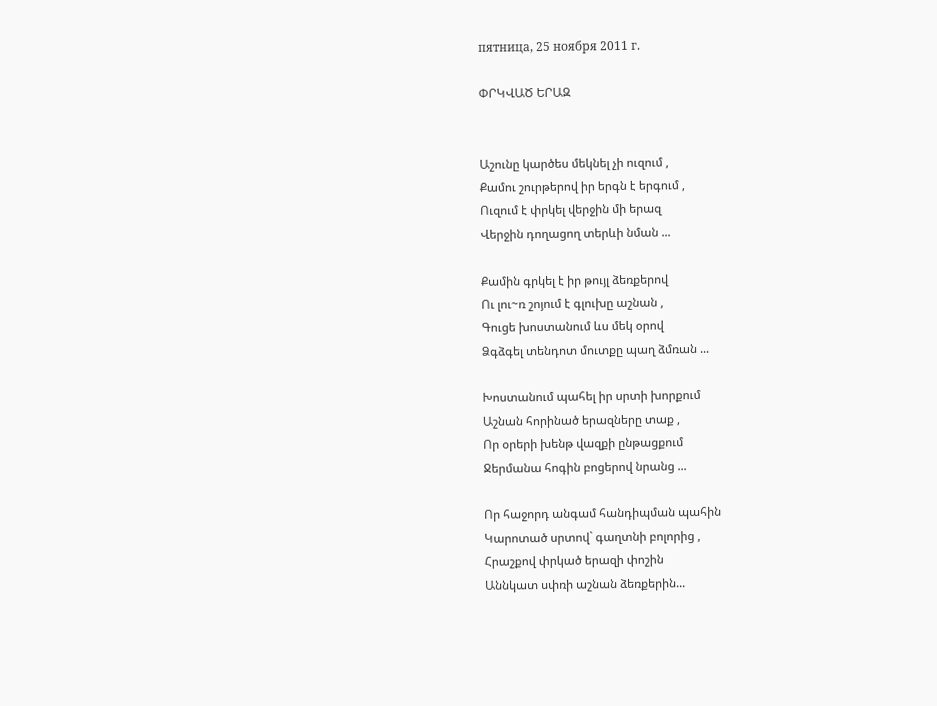пятница, 25 ноября 2011 г.

ՓՐԿՎԱԾ ԵՐԱԶ


Աշունը կարծես մեկնել չի ուզում ,
Քամու շուրթերով իր երգն է երգում ,
Ուզում է փրկել վերջին մի երազ
Վերջին դողացող տերևի նման ...

Քամին գրկել է իր թույլ ձեռքերով
Ու լու~ռ շոյում է գլուխը աշնան ,
Գուցե խոստանում ևս մեկ օրով
Ձգձգել տենդոտ մուտքը պաղ ձմռան ...

Խոստանում պահել իր սրտի խորքում
Աշնան հորինած երազները տաք ,
Որ օրերի խենթ վազքի ընթացքում
Ջերմանա հոգին բոցերով նրանց ...

Որ հաջորդ անգամ հանդիպման պահին
Կարոտած սրտով` գաղտնի բոլորից ,
Հրաշքով փրկած երազի փոշին
Աննկատ սփռի աշնան ձեռքերին...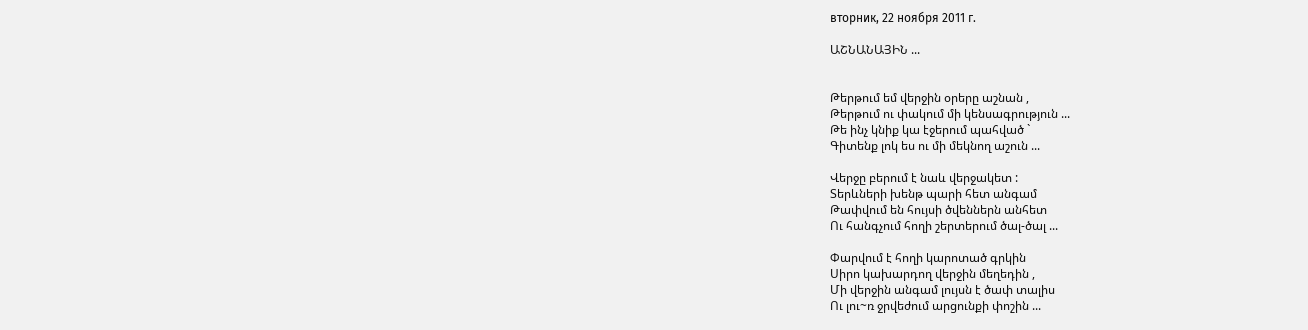вторник, 22 ноября 2011 г.

ԱՇՆԱՆԱՅԻՆ ...


Թերթում եմ վերջին օրերը աշնան ,
Թերթում ու փակում մի կենսագրություն ...
Թե ինչ կնիք կա էջերում պահված `
Գիտենք լոկ ես ու մի մեկնող աշուն ...

Վերջը բերում է նաև վերջակետ :
Տերևների խենթ պարի հետ անգամ
Թափվում են հույսի ծվեններն անհետ
Ու հանգչում հողի շերտերում ծալ-ծալ ...

Փարվում է հողի կարոտած գրկին
Սիրո կախարդող վերջին մեղեդին ,
Մի վերջին անգամ լույսն է ծափ տալիս
Ու լու~ռ ջրվեժում արցունքի փոշին ...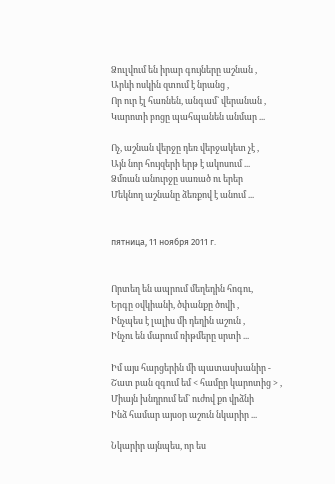Ձուլվում են իրար գույները աշնան ,
Արևի ոսկին զտում է նրանց ,
Որ ուր էլ հառնեն, անգամ` վերանան ,
Կարոտի բոցը պահպանեն անմար ...

Ոչ, աշնան վերջը դեռ վերջակետ չէ ,
Այն նոր հույզերի երթ է ակոսում ...
Ձմռան անուրջը սառած ու երեր
Մեկնող աշնանը ձեռքով է անում ...


пятница, 11 ноября 2011 г.


Որտեղ են ապրում մեղեդին հոգու,
Երգը օվկիանի, ծփանքը ծովի ,
Ինչպես է լալիս մի դեղին աշուն ,
Ինչու են մարում ռիթմերը սրտի ...

Իմ այս հարցերին մի պատասխանիր -
Շատ բան զգում եմ < համըր կարոտից > ,
Միայն խնդրում եմ` ուժով քո վրձնի
Ինձ համար այսօր աշուն նկարիր ...

Նկարիր այնպես, որ ես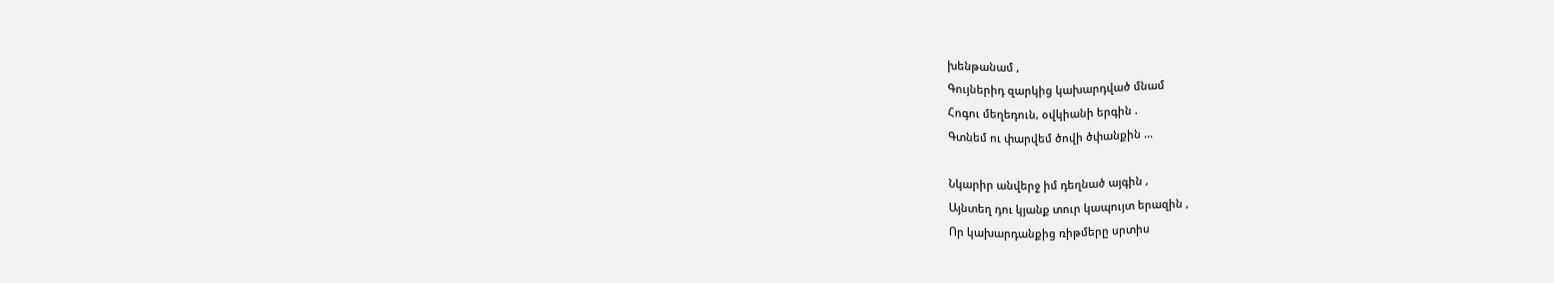խենթանամ ,
Գույներիդ զարկից կախարդված մնամ
Հոգու մեղեդուն, օվկիանի երգին .
Գտնեմ ու փարվեմ ծովի ծփանքին ...

Նկարիր անվերջ իմ դեղնած այգին ,
Այնտեղ դու կյանք տուր կապույտ երազին ,
Որ կախարդանքից ռիթմերը սրտիս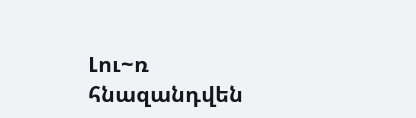Լու~ռ հնազանդվեն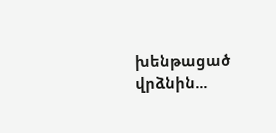խենթացած վրձնին...